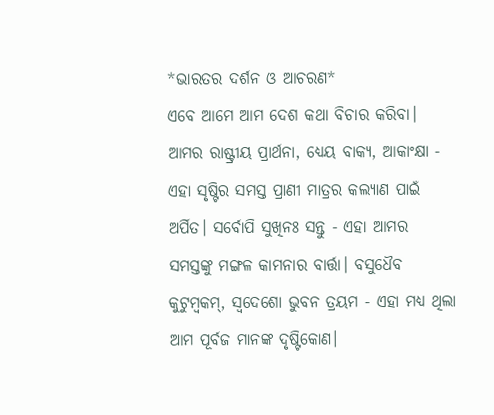*ଭାରତର ଦର୍ଶନ ଓ ଆଚରଣ*
ଏବେ ଆମେ ଆମ ଦେଶ କଥା ବିଚାର କରିବା। ଆମର ରାଷ୍ଟ୍ରୀୟ ପ୍ରାର୍ଥନା, ଧ୍ୟେୟ ବାକ୍ୟ, ଆକାଂକ୍ଷା - ଏହା ସୃଷ୍ଟିର ସମସ୍ତ ପ୍ରାଣୀ ମାତ୍ରର କଲ୍ୟାଣ ପାଇଁ ଅର୍ପିତ। ସର୍ବୋପି ସୁଖିନଃ ସନ୍ତୁ - ଏହା ଆମର ସମସ୍ତଙ୍କୁ ମଙ୍ଗଳ କାମନାର ବାର୍ତ୍ତା। ବସୁଧୈବ କୁଟୁମ୍ବକମ୍, ସ୍ବଦେଶୋ ଭୁବନ ତ୍ରୟମ - ଏହା ମଧ୍ୟ ଥିଲା ଆମ ପୂର୍ବଜ ମାନଙ୍କ ଦୃଷ୍ଟିକୋଣ।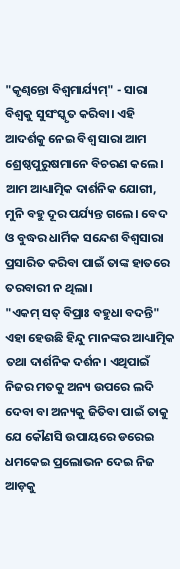"କୃଣ୍ୱନ୍ତୋ ବିଶ୍ୱମାର୍ଯ୍ୟମ୍" - ସାରା ବିଶ୍ୱକୁ ସୁସଂସ୍କୃତ କରିବା। ଏହି ଆଦର୍ଶକୁ ନେଇ ବିଶ୍ୱ ସାରା ଆମ ଶ୍ରେଷ୍ଠପୁରୁଷମାନେ ବିଚରଣ କଲେ। ଆମ ଆଧ୍ୟାତ୍ମିକ ଦାର୍ଶନିକ ଯୋଗୀ, ମୁନି ବହୁ ଦୂର ପର୍ଯ୍ୟନ୍ତ ଗଲେ। ବେଦ ଓ ବୁଦ୍ଧର ଧାର୍ମିକ ସନ୍ଦେଶ ବିଶ୍ୱସାରା ପ୍ରସାରିତ କରିବା ପାଇଁ ତାଙ୍କ ହାତରେ ତରବାରୀ ନ ଥିଲା।
"ଏକମ୍ ସତ୍ ବିପ୍ରାଃ ବହୁଧା ବଦନ୍ତି" ଏହା ହେଉଛି ହିନ୍ଦୁ ମାନଙ୍କର ଆଧ୍ୟାତ୍ମିକ ତଥା ଦାର୍ଶନିକ ଦର୍ଶନ। ଏଥିପାଇଁ ନିଜର ମତକୁ ଅନ୍ୟ ଉପରେ ଲଦି ଦେବା ବା ଅନ୍ୟକୁ ଜିତିବା ପାଇଁ ତାକୁ ଯେ କୌଣସି ଉପାୟରେ ଡରେଇ ଧମକେଇ ପ୍ରଲୋଭନ ଦେଇ ନିଜ ଆଡ଼କୁ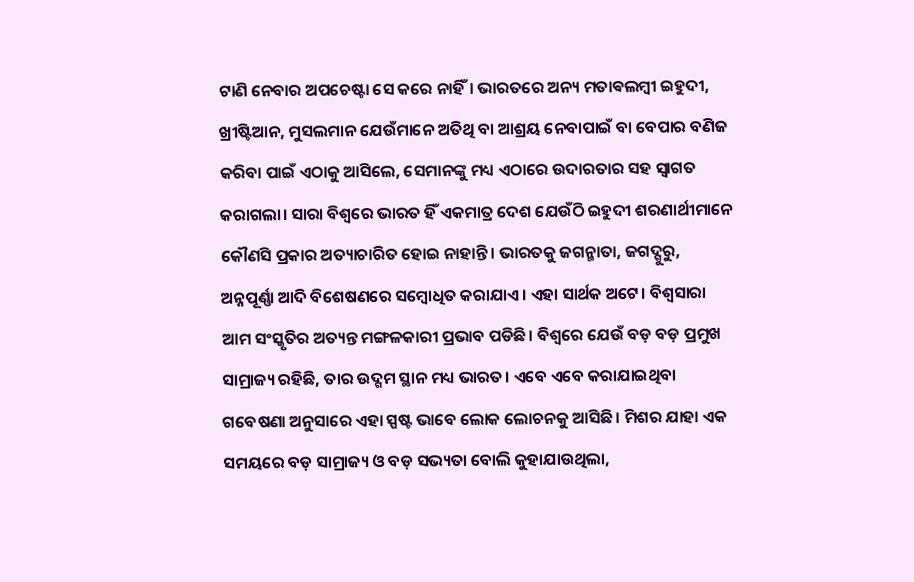ଟାଣି ନେବାର ଅପଚେଷ୍ଟା ସେ କରେ ନାହିଁ। ଭାରତରେ ଅନ୍ୟ ମତାଵଲମ୍ବୀ ଇହୁଦୀ, ଖ୍ରୀଷ୍ଟିଆନ, ମୁସଲମାନ ଯେଉଁମାନେ ଅତିଥି ବା ଆଶ୍ରୟ ନେବାପାଇଁ ବା ବେପାର ବଣିଜ କରିବା ପାଇଁ ଏଠାକୁ ଆସିଲେ, ସେମାନଙ୍କୁ ମଧ୍ୟ ଏଠାରେ ଉଦାରତାର ସହ ସ୍ୱାଗତ କରାଗଲା। ସାରା ବିଶ୍ୱରେ ଭାରତ ହିଁ ଏକମାତ୍ର ଦେଶ ଯେଉଁଠି ଇହୁଦୀ ଶରଣାର୍ଥୀମାନେ କୌଣସି ପ୍ରକାର ଅତ୍ୟାଚାରିତ ହୋଇ ନାହାନ୍ତି। ଭାରତକୁ ଜଗନ୍ମାତା, ଜଗଦ୍ଗୁରୁ, ଅନ୍ନପୂର୍ଣ୍ଣା ଆଦି ବିଶେଷଣରେ ସମ୍ବୋଧିତ କରାଯାଏ। ଏହା ସାର୍ଥକ ଅଟେ। ବିଶ୍ୱସାରା ଆମ ସଂସ୍କୃତିର ଅତ୍ୟନ୍ତ ମଙ୍ଗଳକାରୀ ପ୍ରଭାବ ପଡିଛି। ବିଶ୍ୱରେ ଯେଉଁ ବଡ଼ ବଡ଼ ପ୍ରମୁଖ ସାମ୍ରାଜ୍ୟ ରହିଛି, ତାର ଉଦ୍ଗମ ସ୍ଥାନ ମଧ୍ୟ ଭାରତ। ଏବେ ଏବେ କରାଯାଇଥିବା ଗବେଷଣା ଅନୁସାରେ ଏହା ସ୍ପଷ୍ଟ ଭାବେ ଲୋକ ଲୋଚନକୁ ଆସିଛି। ମିଶର ଯାହା ଏକ ସମୟରେ ବଡ଼ ସାମ୍ରାଜ୍ୟ ଓ ବଡ଼ ସଭ୍ୟତା ବୋଲି କୁହାଯାଉଥିଲା,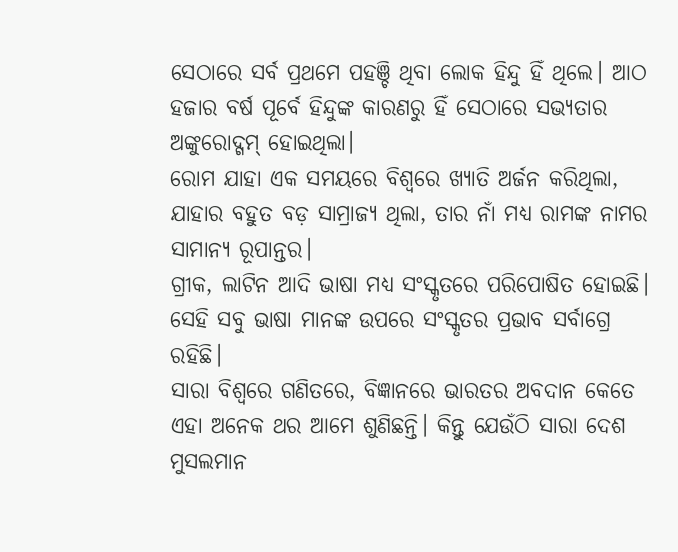ସେଠାରେ ସର୍ବ ପ୍ରଥମେ ପହଞ୍ଚି ଥିବା ଲୋକ ହିନ୍ଦୁ ହିଁ ଥିଲେ। ଆଠ ହଜାର ବର୍ଷ ପୂର୍ବେ ହିନ୍ଦୁଙ୍କ କାରଣରୁ ହିଁ ସେଠାରେ ସଭ୍ୟତାର ଅଙ୍କୁରୋଦ୍ଗମ୍ ହୋଇଥିଲା।
ରୋମ ଯାହା ଏକ ସମୟରେ ବିଶ୍ୱରେ ଖ୍ୟାତି ଅର୍ଜନ କରିଥିଲା, ଯାହାର ବହୁତ ବଡ଼ ସାମ୍ରାଜ୍ୟ ଥିଲା, ତାର ନାଁ ମଧ୍ୟ ରାମଙ୍କ ନାମର ସାମାନ୍ୟ ରୂପାନ୍ତର।
ଗ୍ରୀକ, ଲାଟିନ ଆଦି ଭାଷା ମଧ୍ୟ ସଂସ୍କୃତରେ ପରିପୋଷିତ ହୋଇଛି। ସେହି ସବୁ ଭାଷା ମାନଙ୍କ ଉପରେ ସଂସ୍କୃତର ପ୍ରଭାବ ସର୍ବାଗ୍ରେ ରହିଛି।
ସାରା ବିଶ୍ୱରେ ଗଣିତରେ, ବିଜ୍ଞାନରେ ଭାରତର ଅବଦାନ କେତେ ଏହା ଅନେକ ଥର ଆମେ ଶୁଣିଛନ୍ତି। କିନ୍ତୁ ଯେଉଁଠି ସାରା ଦେଶ ମୁସଲମାନ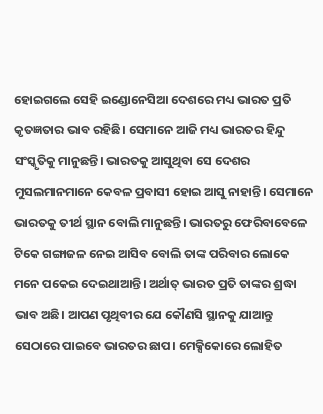ହୋଇଗଲେ ସେହି ଇଣ୍ଡୋନେସିଆ ଦେଶରେ ମଧ୍ୟ ଭାରତ ପ୍ରତି କୃତଜ୍ଞତାର ଭାବ ରହିଛି। ସେମାନେ ଆଜି ମଧ୍ୟ ଭାରତର ହିନ୍ଦୁ ସଂସ୍କୃତିକୁ ମାନୁଛନ୍ତି। ଭାରତକୁ ଆସୁଥିବା ସେ ଦେଶର ମୁସଲମାନମାନେ କେବଳ ପ୍ରବାସୀ ହୋଇ ଆସୁ ନାହାନ୍ତି। ସେମାନେ ଭାରତକୁ ତୀର୍ଥ ସ୍ଥାନ ବୋଲି ମାନୁଛନ୍ତି। ଭାରତରୁ ଫେରିବାବେଳେ ଟିକେ ଗଙ୍ଗାଜଳ ନେଇ ଆସିବ ବୋଲି ତାଙ୍କ ପରିବାର ଲୋକେ ମନେ ପକେଇ ଦେଇଥାଆନ୍ତି। ଅର୍ଥାତ୍ ଭାରତ ପ୍ରତି ତାଙ୍କର ଶ୍ରଦ୍ଧା ଭାବ ଅଛି। ଆପଣ ପୃଥିବୀର ଯେ କୌଣସି ସ୍ଥାନକୁ ଯାଆନ୍ତୁ ସେଠାରେ ପାଇବେ ଭାରତର ଛାପ। ମେକ୍ସିକୋରେ ଲୋହିତ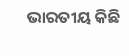ଭାରତୀୟ କିଛି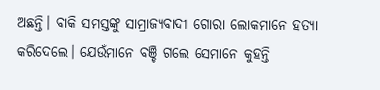ଅଛନ୍ତି। ବାକି ସମସ୍ତଙ୍କୁ ସାମ୍ରାଜ୍ୟବାଦୀ ଗୋରା ଲୋକମାନେ ହତ୍ୟା କରିଦେଲେ। ଯେଉଁମାନେ ବଞ୍ଚି ଗଲେ ସେମାନେ କୁହନ୍ତି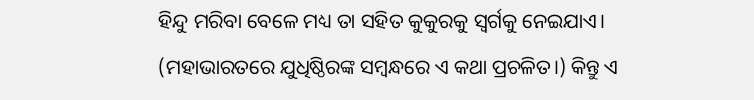ହିନ୍ଦୁ ମରିବା ବେଳେ ମଧ୍ୟ ତା ସହିତ କୁକୁରକୁ ସ୍ୱର୍ଗକୁ ନେଇଯାଏ। (ମହାଭାରତରେ ଯୁଧିଷ୍ଠିରଙ୍କ ସମ୍ବନ୍ଧରେ ଏ କଥା ପ୍ରଚଳିତ।) କିନ୍ତୁ ଏ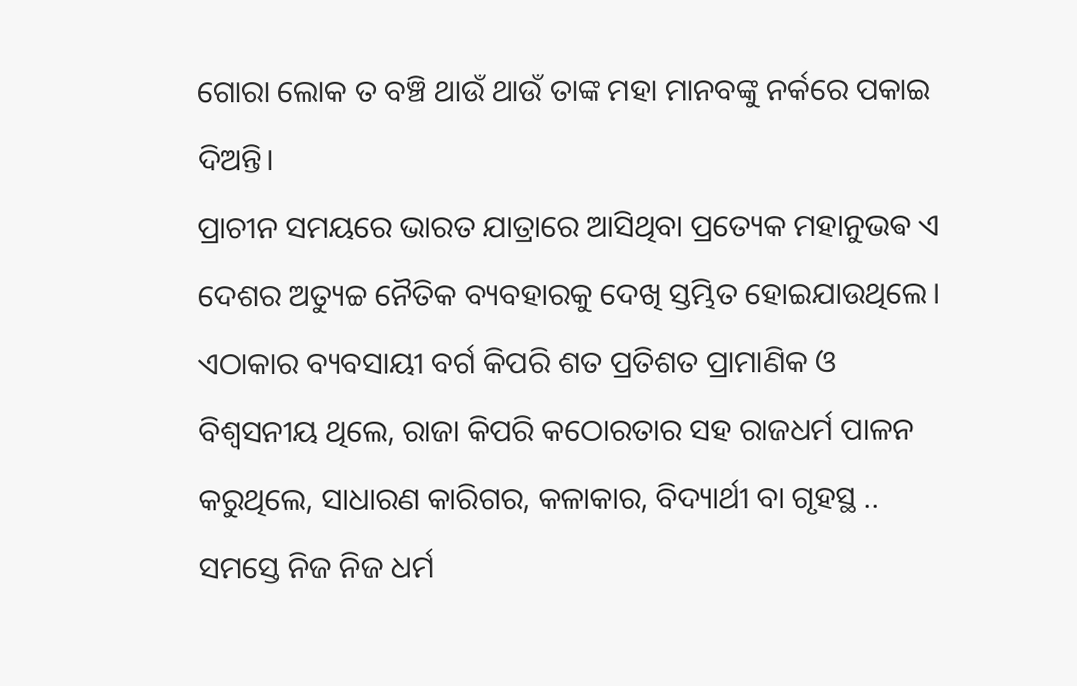ଗୋରା ଲୋକ ତ ବଞ୍ଚି ଥାଉଁ ଥାଉଁ ତାଙ୍କ ମହା ମାନବଙ୍କୁ ନର୍କରେ ପକାଇ ଦିଅନ୍ତି।
ପ୍ରାଚୀନ ସମୟରେ ଭାରତ ଯାତ୍ରାରେ ଆସିଥିବା ପ୍ରତ୍ୟେକ ମହାନୁଭଵ ଏ ଦେଶର ଅତ୍ୟୁଚ୍ଚ ନୈତିକ ବ୍ୟବହାରକୁ ଦେଖି ସ୍ତମ୍ଭିତ ହୋଇଯାଉଥିଲେ। ଏଠାକାର ବ୍ୟବସାୟୀ ବର୍ଗ କିପରି ଶତ ପ୍ରତିଶତ ପ୍ରାମାଣିକ ଓ ବିଶ୍ୱସନୀୟ ଥିଲେ, ରାଜା କିପରି କଠୋରତାର ସହ ରାଜଧର୍ମ ପାଳନ କରୁଥିଲେ, ସାଧାରଣ କାରିଗର, କଳାକାର, ବିଦ୍ୟାର୍ଥୀ ବା ଗୃହସ୍ଥ .. ସମସ୍ତେ ନିଜ ନିଜ ଧର୍ମ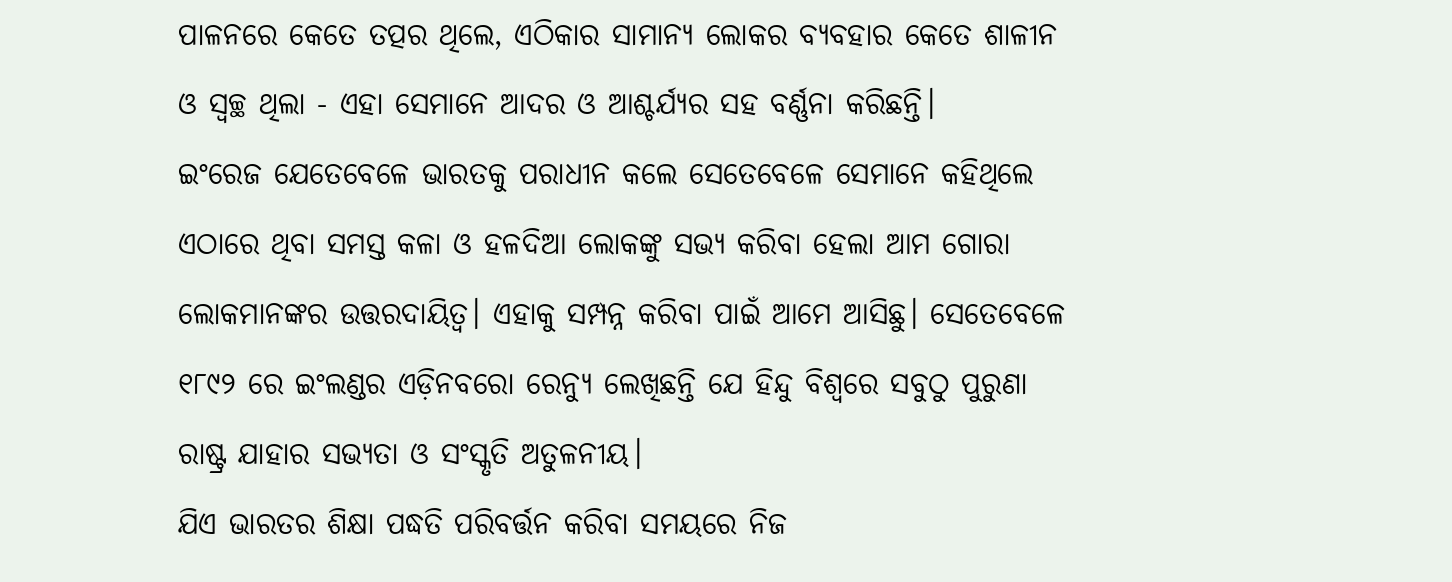ପାଳନରେ କେତେ ତତ୍ପର ଥିଲେ, ଏଠିକାର ସାମାନ୍ୟ ଲୋକର ବ୍ୟବହାର କେତେ ଶାଳୀନ ଓ ସ୍ୱଚ୍ଛ ଥିଲା - ଏହା ସେମାନେ ଆଦର ଓ ଆଶ୍ଚର୍ଯ୍ୟର ସହ ବର୍ଣ୍ଣନା କରିଛନ୍ତି।
ଇଂରେଜ ଯେତେବେଳେ ଭାରତକୁ ପରାଧୀନ କଲେ ସେତେବେଳେ ସେମାନେ କହିଥିଲେ ଏଠାରେ ଥିବା ସମସ୍ତ କଳା ଓ ହଳଦିଆ ଲୋକଙ୍କୁ ସଭ୍ୟ କରିବା ହେଲା ଆମ ଗୋରା ଲୋକମାନଙ୍କର ଉତ୍ତରଦାୟିତ୍ୱ। ଏହାକୁ ସମ୍ପନ୍ନ କରିବା ପାଇଁ ଆମେ ଆସିଛୁ। ସେତେବେଳେ ୧୮୯୨ ରେ ଇଂଲଣ୍ଡର ଏଡ଼ିନବରୋ ରେନ୍ୟୁ ଲେଖିଛନ୍ତି ଯେ ହିନ୍ଦୁ ବିଶ୍ୱରେ ସବୁଠୁ ପୁରୁଣା ରାଷ୍ଟ୍ର ଯାହାର ସଭ୍ୟତା ଓ ସଂସ୍କୃତି ଅତୁଳନୀୟ।
ଯିଏ ଭାରତର ଶିକ୍ଷା ପଦ୍ଧତି ପରିବର୍ତ୍ତନ କରିବା ସମୟରେ ନିଜ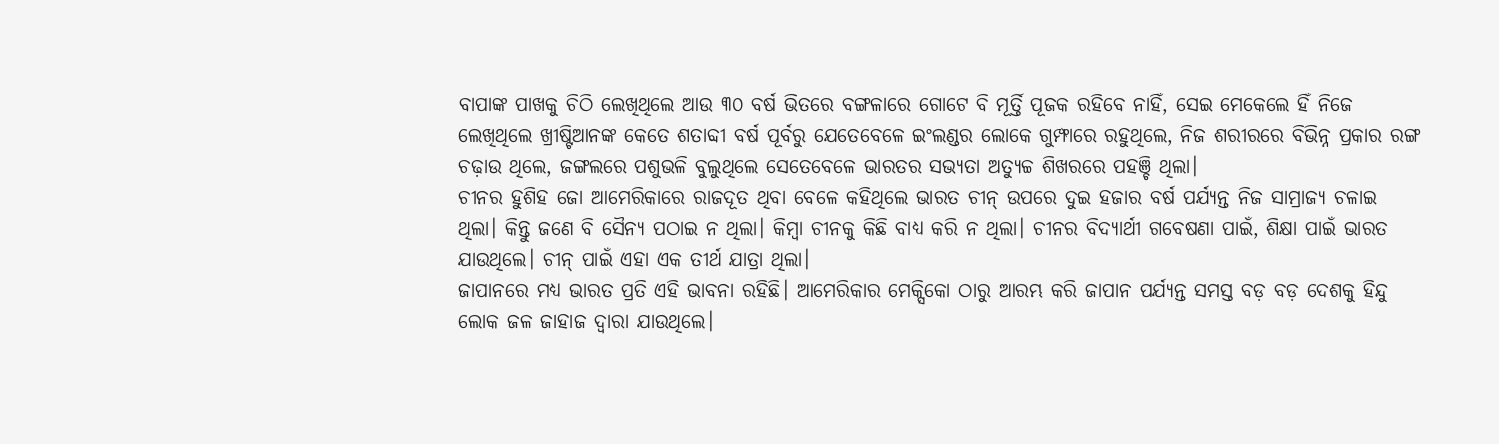ବାପାଙ୍କ ପାଖକୁ ଚିଠି ଲେଖିଥିଲେ ଆଉ ୩୦ ବର୍ଷ ଭିତରେ ବଙ୍ଗଳାରେ ଗୋଟେ ବି ମୂର୍ତ୍ତି ପୂଜକ ରହିବେ ନାହିଁ, ସେଇ ମେକେଲେ ହିଁ ନିଜେ ଲେଖିଥିଲେ ଖ୍ରୀଷ୍ଟିଆନଙ୍କ କେତେ ଶତାବ୍ଦୀ ବର୍ଷ ପୂର୍ବରୁ ଯେତେବେଳେ ଇଂଲଣ୍ଡର ଲୋକେ ଗୁମ୍ଫାରେ ରହୁଥିଲେ, ନିଜ ଶରୀରରେ ବିଭିନ୍ନ ପ୍ରକାର ରଙ୍ଗ ଚଢ଼ାଉ ଥିଲେ, ଜଙ୍ଗଲରେ ପଶୁଭଳି ବୁଲୁଥିଲେ ସେତେବେଳେ ଭାରତର ସଭ୍ୟତା ଅତ୍ୟୁଚ୍ଚ ଶିଖରରେ ପହଞ୍ଚି ଥିଲା।
ଚୀନର ହୁଶିହ ଜୋ ଆମେରିକାରେ ରାଜଦୂତ ଥିବା ବେଳେ କହିଥିଲେ ଭାରତ ଚୀନ୍ ଉପରେ ଦୁଇ ହଜାର ବର୍ଷ ପର୍ଯ୍ୟନ୍ତ ନିଜ ସାମ୍ରାଜ୍ୟ ଚଳାଇ ଥିଲା। କିନ୍ତୁ ଜଣେ ବି ସୈନ୍ୟ ପଠାଇ ନ ଥିଲା। କିମ୍ବା ଚୀନକୁ କିଛି ବାଧ୍ୟ କରି ନ ଥିଲା। ଚୀନର ବିଦ୍ୟାର୍ଥୀ ଗବେଷଣା ପାଇଁ, ଶିକ୍ଷା ପାଇଁ ଭାରତ ଯାଉଥିଲେ। ଚୀନ୍ ପାଇଁ ଏହା ଏକ ତୀର୍ଥ ଯାତ୍ରା ଥିଲା।
ଜାପାନରେ ମଧ୍ୟ ଭାରତ ପ୍ରତି ଏହି ଭାବନା ରହିଛି। ଆମେରିକାର ମେକ୍ସିକୋ ଠାରୁ ଆରମ୍ଭ କରି ଜାପାନ ପର୍ଯ୍ୟନ୍ତ ସମସ୍ତ ବଡ଼ ବଡ଼ ଦେଶକୁ ହିନ୍ଦୁ ଲୋକ ଜଳ ଜାହାଜ ଦ୍ୱାରା ଯାଉଥିଲେ।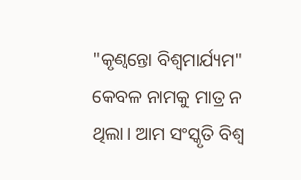"କୃଣ୍ୱନ୍ତୋ ବିଶ୍ୱମାର୍ଯ୍ୟମ" କେବଳ ନାମକୁ ମାତ୍ର ନ ଥିଲା। ଆମ ସଂସ୍କୃତି ବିଶ୍ୱ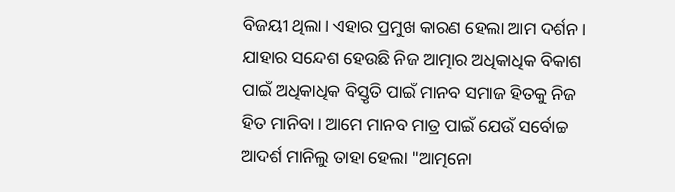ବିଜୟୀ ଥିଲା। ଏହାର ପ୍ରମୁଖ କାରଣ ହେଲା ଆମ ଦର୍ଶନ। ଯାହାର ସନ୍ଦେଶ ହେଉଛି ନିଜ ଆତ୍ମାର ଅଧିକାଧିକ ବିକାଶ ପାଇଁ ଅଧିକାଧିକ ବିସ୍ତୃତି ପାଇଁ ମାନବ ସମାଜ ହିତକୁ ନିଜ ହିତ ମାନିବା। ଆମେ ମାନବ ମାତ୍ର ପାଇଁ ଯେଉଁ ସର୍ବୋଚ୍ଚ ଆଦର୍ଶ ମାନିଲୁ ତାହା ହେଲା "ଆତ୍ମନୋ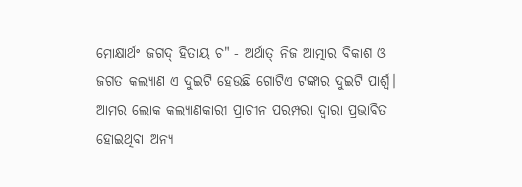ମୋକ୍ଷାର୍ଥଂ ଜଗଦ୍ ହିତାୟ ଚ" - ଅର୍ଥାତ୍ ନିଜ ଆତ୍ମାର ବିକାଶ ଓ ଜଗତ କଲ୍ୟାଣ ଏ ଦୁଇଟି ହେଉଛି ଗୋଟିଏ ଟଙ୍କାର ଦୁଇଟି ପାର୍ଶ୍ଵ।
ଆମର ଲୋକ କଲ୍ୟାଣକାରୀ ପ୍ରାଚୀନ ପରମ୍ପରା ଦ୍ୱାରା ପ୍ରଭାବିତ ହୋଇଥିବା ଅନ୍ୟ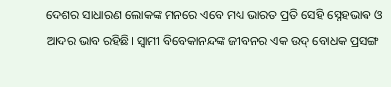ଦେଶର ସାଧାରଣ ଲୋକଙ୍କ ମନରେ ଏବେ ମଧ୍ୟ ଭାରତ ପ୍ରତି ସେହି ସ୍ନେହଭାଵ ଓ ଆଦର ଭାବ ରହିଛି। ସ୍ୱାମୀ ବିବେକାନନ୍ଦଙ୍କ ଜୀବନର ଏକ ଉଦ୍ ବୋଧକ ପ୍ରସଙ୍ଗ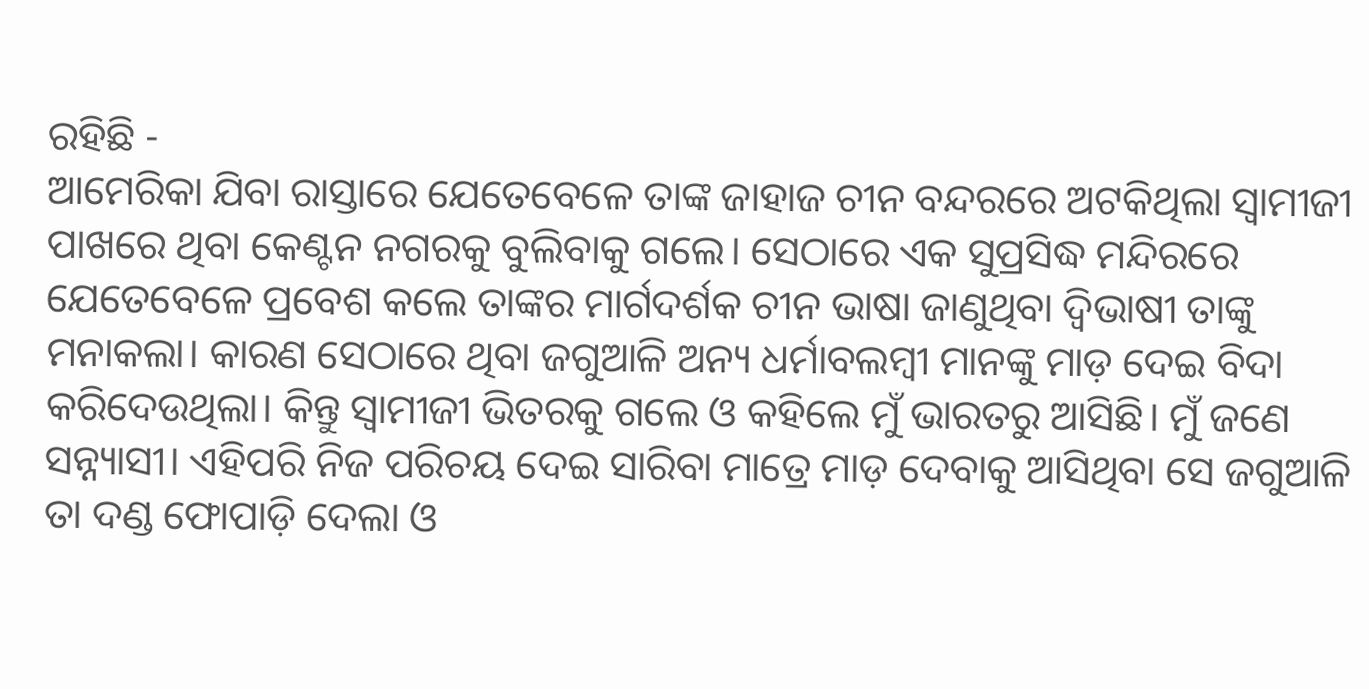ରହିଛି -
ଆମେରିକା ଯିବା ରାସ୍ତାରେ ଯେତେବେଳେ ତାଙ୍କ ଜାହାଜ ଚୀନ ବନ୍ଦରରେ ଅଟକିଥିଲା ସ୍ୱାମୀଜୀ ପାଖରେ ଥିବା କେଣ୍ଟନ ନଗରକୁ ବୁଲିବାକୁ ଗଲେ। ସେଠାରେ ଏକ ସୁପ୍ରସିଦ୍ଧ ମନ୍ଦିରରେ ଯେତେବେଳେ ପ୍ରବେଶ କଲେ ତାଙ୍କର ମାର୍ଗଦର୍ଶକ ଚୀନ ଭାଷା ଜାଣୁଥିବା ଦ୍ଵିଭାଷୀ ତାଙ୍କୁ ମନାକଲା। କାରଣ ସେଠାରେ ଥିବା ଜଗୁଆଳି ଅନ୍ୟ ଧର୍ମାବଲମ୍ବୀ ମାନଙ୍କୁ ମାଡ଼ ଦେଇ ବିଦା କରିଦେଉଥିଲା। କିନ୍ତୁ ସ୍ୱାମୀଜୀ ଭିତରକୁ ଗଲେ ଓ କହିଲେ ମୁଁ ଭାରତରୁ ଆସିଛି। ମୁଁ ଜଣେ ସନ୍ନ୍ୟାସୀ। ଏହିପରି ନିଜ ପରିଚୟ ଦେଇ ସାରିବା ମାତ୍ରେ ମାଡ଼ ଦେବାକୁ ଆସିଥିବା ସେ ଜଗୁଆଳି ତା ଦଣ୍ଡ ଫୋପାଡ଼ି ଦେଲା ଓ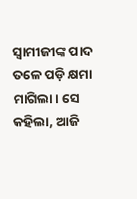ସ୍ୱାମୀଜୀଙ୍କ ପାଦ ତଳେ ପଡ଼ି କ୍ଷମା ମାଗିଲା। ସେ କହିଲା, ଆଜି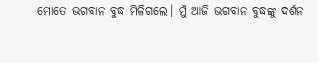ମୋତେ ଭଗବାନ ବୁଦ୍ଧ ମିଳିଗଲେ। ମୁଁ ଆଜି ଭଗବାନ ବୁଦ୍ଧଙ୍କୁ ଦର୍ଶନ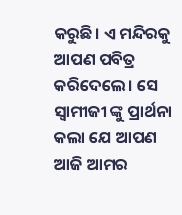କରୁଛି। ଏ ମନ୍ଦିରକୁ ଆପଣ ପବିତ୍ର କରିଦେଲେ। ସେ ସ୍ୱାମୀଜୀ ଙ୍କୁ ପ୍ରାର୍ଥନା କଲା ଯେ ଆପଣ ଆଜି ଆମର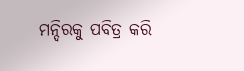ମନ୍ଦିରକୁ ପବିତ୍ର କରି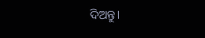ଦିଅନ୍ତୁ।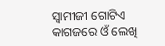ସ୍ୱାମୀଜୀ ଗୋଟିଏ କାଗଜରେ ଓଁ ଲେଖି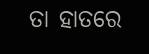ତା ହାତରେ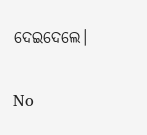ଦେଇଦେଲେ।

No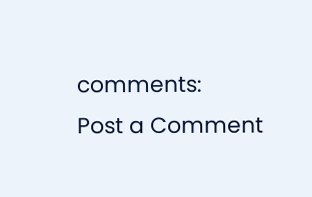comments:
Post a Comment